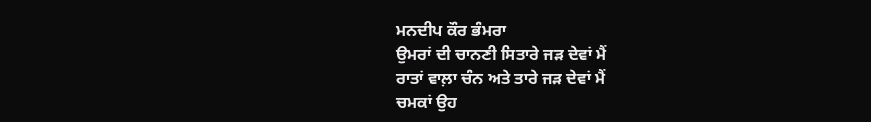ਮਨਦੀਪ ਕੌਰ ਭੰਮਰਾ
ਉਮਰਾਂ ਦੀ ਚਾਨਣੀ ਸਿਤਾਰੇ ਜੜ ਦੇਵਾਂ ਮੈਂ
ਰਾਤਾਂ ਵਾਲ਼ਾ ਚੰਨ ਅਤੇ ਤਾਰੇ ਜੜ ਦੇਵਾਂ ਮੈਂ
ਚਮਕਾਂ ਉਹ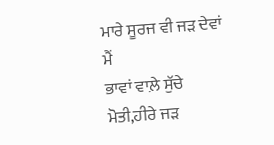ਮਾਰੇ ਸੂਰਜ ਵੀ ਜੜ ਦੇਵਾਂ ਮੈਂ
ਭਾਵਾਂ ਵਾਲ਼ੇ ਸੁੱਚੇ ਮੋਤੀ,ਹੀਰੇ ਜੜ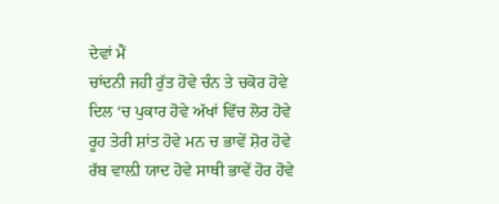ਦੇਵਾਂ ਮੈਂ
ਚਾਂਦਨੀ ਜਹੀ ਰੁੱਤ ਹੋਵੇ ਚੰਨ ਤੇ ਚਕੋਰ ਹੋਵੇ
ਦਿਲ ‘ਚ ਪੁਕਾਰ ਹੋਵੇ ਅੱਖਾਂ ਵਿੱਚ ਲੋਰ ਹੋਵੇ
ਰੂਹ ਤੇਰੀ ਸ਼ਾਂਤ ਹੋਵੇ ਮਨ ਚ ਭਾਵੇਂ ਸ਼ੋਰ ਹੋਵੇ
ਰੱਬ ਵਾਲ਼ੀ ਯਾਦ ਹੋਵੇ ਸਾਥੀ ਭਾਵੇਂ ਹੋਰ ਹੋਵੇ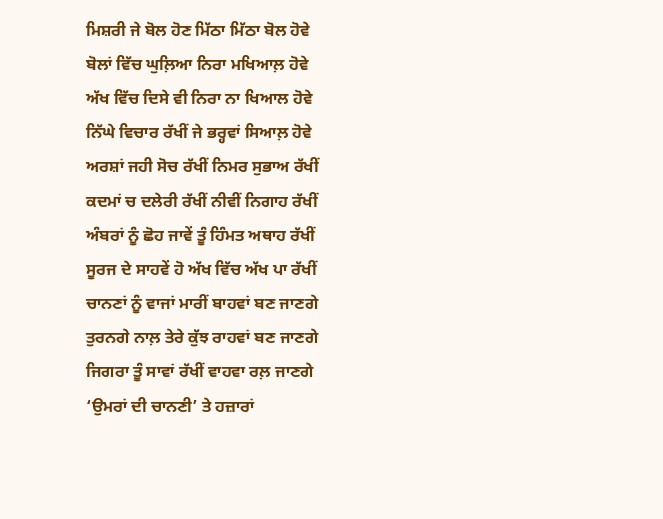ਮਿਸ਼ਰੀ ਜੇ ਬੋਲ ਹੋਣ ਮਿੱਠਾ ਮਿੱਠਾ ਬੋਲ ਹੋਵੇ
ਬੋਲਾਂ ਵਿੱਚ ਘੁਲ਼ਿਆ ਨਿਰਾ ਮਖਿਆਲ਼ ਹੋਵੇ
ਅੱਖ ਵਿੱਚ ਦਿਸੇ ਵੀ ਨਿਰਾ ਨਾ ਖਿਆਲ ਹੋਵੇ
ਨਿੱਘੇ ਵਿਚਾਰ ਰੱਖੀਂ ਜੇ ਭਰ੍ਹਵਾਂ ਸਿਆਲ਼ ਹੋਵੇ
ਅਰਸ਼ਾਂ ਜਹੀ ਸੋਚ ਰੱਖੀਂ ਨਿਮਰ ਸੁਭਾਅ ਰੱਖੀਂ
ਕਦਮਾਂ ਚ ਦਲੇਰੀ ਰੱਖੀਂ ਨੀਵੀਂ ਨਿਗਾਹ ਰੱਖੀਂ
ਅੰਬਰਾਂ ਨੂੰ ਛੋਹ ਜਾਵੇਂ ਤੂੰ ਹਿੰਮਤ ਅਥਾਹ ਰੱਖੀਂ
ਸੂਰਜ ਦੇ ਸਾਹਵੇਂ ਹੋ ਅੱਖ ਵਿੱਚ ਅੱਖ ਪਾ ਰੱਖੀਂ
ਚਾਨਣਾਂ ਨੂੰ ਵਾਜਾਂ ਮਾਰੀਂ ਬਾਹਵਾਂ ਬਣ ਜਾਣਗੇ
ਤੁਰਨਗੇ ਨਾਲ਼ ਤੇਰੇ ਕੁੱਝ ਰਾਹਵਾਂ ਬਣ ਜਾਣਗੇ
ਜਿਗਰਾ ਤੂੰ ਸਾਵਾਂ ਰੱਖੀਂ ਵਾਹਵਾ ਰਲ਼ ਜਾਣਗੇ
‘ਉਮਰਾਂ ਦੀ ਚਾਨਣੀ’ ਤੇ ਹਜ਼ਾਰਾਂ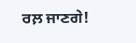ਰਲ਼ ਜਾਣਗੇ!